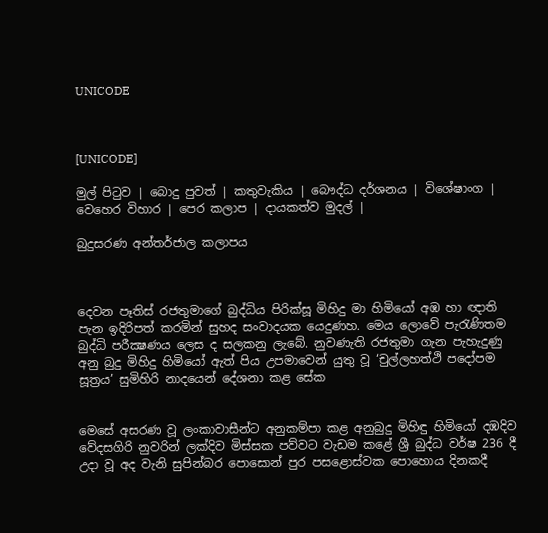UNICODE



[UNICODE]

මුල් පිටුව | බොදු පුවත් | කතුවැකිය | බෞද්ධ දර්ශනය | විශේෂාංග | වෙහෙර විහාර | පෙර කලාප | දායකත්ව මුදල් |

බුදුසරණ අන්තර්ජාල කලාපය



දෙවන පෑතිස් රජතුමාගේ බුද්ධිය පිරික්සූ මිහිදු මා හිමියෝ අඹ හා ඥාති පැන ඉදිරිපත් කරමින් සුහද සංවාදයක යෙදුණහ. මෙය ලොවේ පැරැණිතම බුද්ධි පරීක්‍ෂණය ලෙස ද සලකනු ලැබේ. නුවණැති රජතුමා ගැන පැහැදුණු අනු බුදු මිහිදු හිමියෝ ඇත් පිය උපමාවෙන් යුතු වූ ‘චුල්ලහත්ථි පදෝපම සූත්‍රය’ සුමිහිරි නාදයෙන් දේශනා කළ සේක


මෙසේ අසරණ වූ ලංකාවාසීන්ට අනුකම්පා කළ අනුබුදු මිහිඳු හිමියෝ දඹදිව වේදසගිරි නුවරින් ලක්දිව මිස්සක පව්වට වැඩම කළේ ශ්‍රී බුද්ධ වර්ෂ 236 දී උදා වූ අද වැනි සුපින්බර පොසොන් පුර පසළොස්වක පොහොය දිනකදී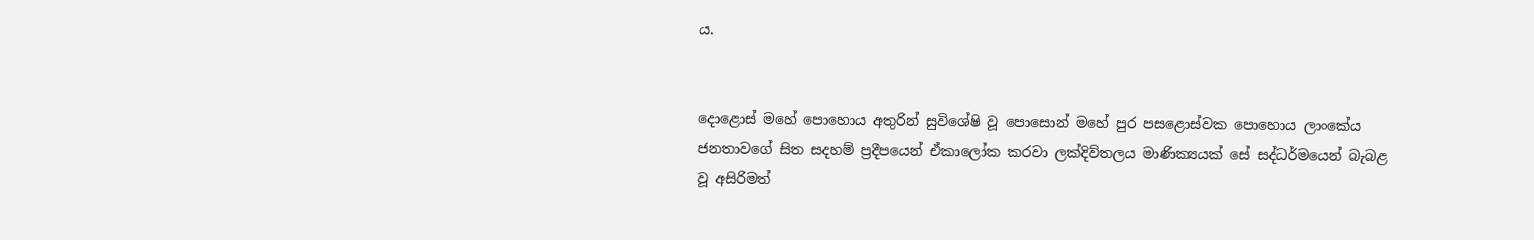ය.


දොළොස් මහේ පොහොය අතුරින් සුවිශේෂි වූ පොසොන් මහේ පුර පසළොස්වක පොහොය ලාංකේය ජනතාවගේ සිත සදහම් ප්‍රදීපයෙන් ඒකාලෝක කරවා ලක්දිව්තලය මාණික්‍යයක් සේ සද්ධර්මයෙන් බැබළ වූ අසිරිමත්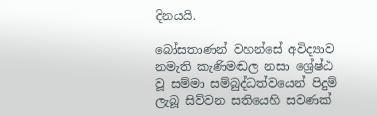දිනයයි.

බෝසතාණන් වහන්සේ අවිද්‍යාව නමැති කැණිමඬල නසා ශ්‍රේෂ්ඨ වූ සම්මා සම්බුද්ධත්වයෙන් පිදුම් ලැබූ සිව්වන සතියෙහි සවණක්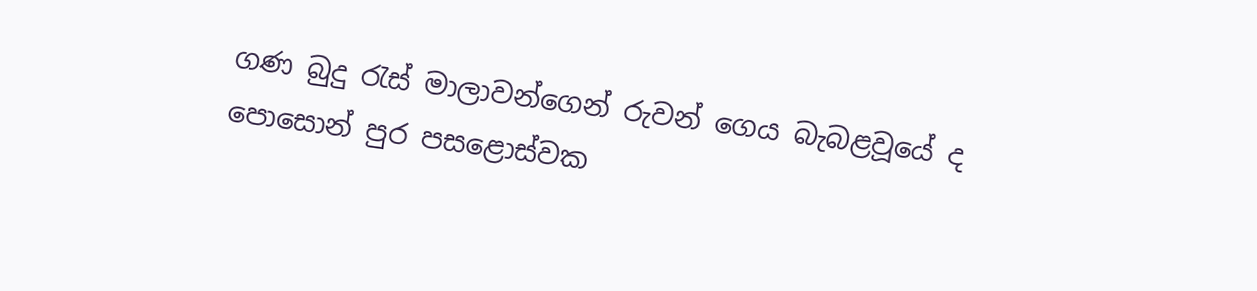ගණ බුදු රැස් මාලාවන්ගෙන් රුවන් ගෙය බැබළවූයේ ද පොසොන් පුර පසළොස්වක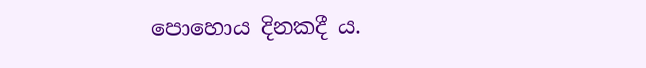පොහොය දිනකදී ය.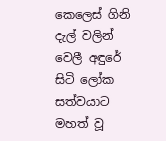කෙලෙස් ගිනි දැල් වලින් වෙලී අඳුරේ සිටි ලෝක සත්වයාට මහත් වූ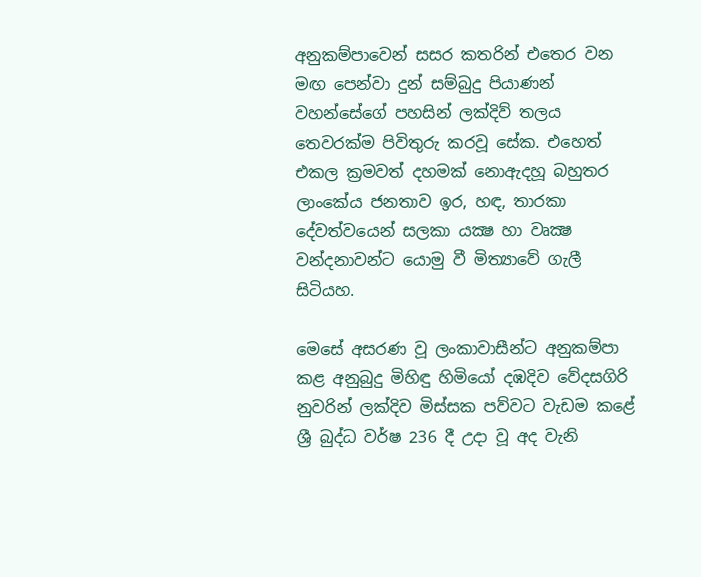අනුකම්පාවෙන් සසර කතරින් එතෙර වන මඟ පෙන්වා දුන් සම්බුදු පියාණන් වහන්සේගේ පහසින් ලක්දිව් තලය තෙවරක්ම පිවිතුරු කරවූ සේක. එහෙත් එකල ක්‍රමවත් දහමක් නොඇදහූ බහුතර ලාංකේය ජනතාව ඉර, හඳ, තාරකා දේවත්වයෙන් සලකා යක්‍ෂ හා වෘක්‍ෂ වන්දනාවන්ට යොමු වී මිත්‍යාවේ ගැලී සිටියහ.

මෙසේ අසරණ වූ ලංකාවාසීන්ට අනුකම්පා කළ අනුබුදු මිහිඳු හිමියෝ දඹදිව වේදසගිරි නුවරින් ලක්දිව මිස්සක පව්වට වැඩම කළේ ශ්‍රී බුද්ධ වර්ෂ 236 දී උදා වූ අද වැනි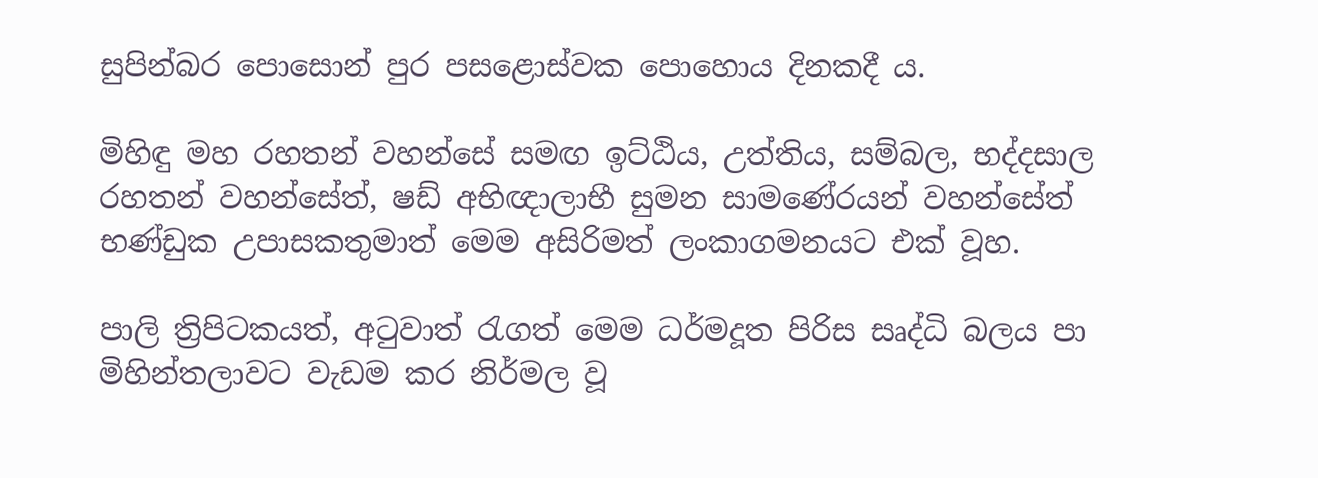සුපින්බර පොසොන් පුර පසළොස්වක පොහොය දිනකදී ය.

මිහිඳු මහ රහතන් වහන්සේ සමඟ ඉට්ඨිය, උත්තිය, සම්බල, භද්දසාල රහතන් වහන්සේත්, ෂඩ් අභිඥාලාභී සුමන සාමණේරයන් වහන්සේත් භණ්ඩුක උපාසකතුමාත් මෙම අසිරිමත් ලංකාගමනයට එක් වූහ.

පාලි ත්‍රිපිටකයත්, අටුවාත් රැගත් මෙම ධර්මදූත පිරිස සෘද්ධි බලය පා මිහින්තලාවට වැඩම කර නිර්මල වූ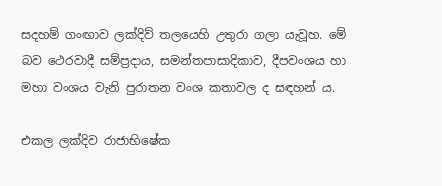සදහම් ගංඟාව ලක්දිව් තලයෙහි උතුරා ගලා යැවූහ. මේ බව ථෙරවාදී සම්ප්‍රදාය, සමන්තපාසාදිකාව, දීපවංශය හා මහා වංශය වැනි පුරාතන වංශ කතාවල ද සඳහන් ය.

එකල ලක්දිව රාජාභිෂේක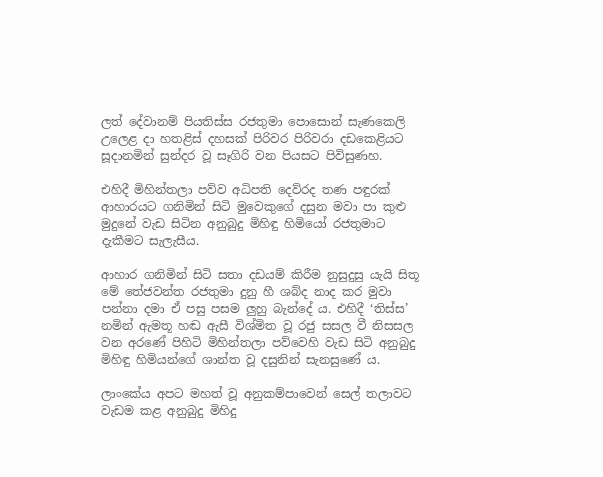ලත් දේවානම් පියතිස්ස රජතුමා පොසොන් සැණකෙලි උලෙළ දා හතළිස් දහසක් පිරිවර පිරිවරා දඩකෙළියට සූදානමින් සුන්දර වූ සෑගිරි වන පියසට පිවිසුණහ.

එහිදී මිහින්තලා පව්ව අධිපති දෙව්රද තණ පඳුරක් ආහාරයට ගනිමින් සිටි මුවෙකුගේ දසුන මවා පා කුළු මුදුනේ වැඩ සිටින අනුබුදු මිහිඳු හිමියෝ රජතුමාට දැකීමට සැලැසීය.

ආහාර ගනිමින් සිටි සතා දඩයම් කිරීම නුසුදුසු යැයි සිතූ මේ තේජවන්ත රජතුමා දුනු හී ශබ්ද නාද කර මුවා පන්නා දමා ඒ පසු පසම ලුහු බැන්දේ ය. එහිදී ‘තිස්ස’ නමින් ඇමතූ හඬ ඇසී විශ්මිත වූ රජු සසල වී නිසසල වන අරණේ පිහිටි මිහින්තලා පව්වෙහි වැඩ සිටි අනුබුදු මිහිඳු හිමියන්ගේ ශාන්ත වූ දසුනින් සැනසුණේ ය.

ලාංකේය අපට මහත් වූ අනුකම්පාවෙන් සෙල් තලාවට වැඩම කළ අනුබුදු මිහිදු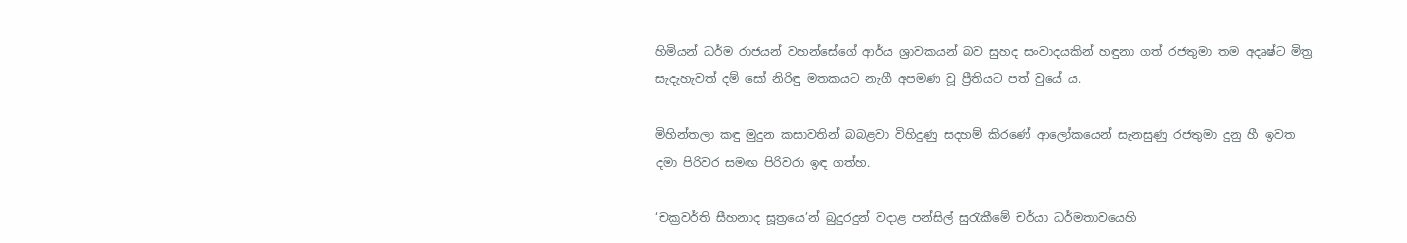හිමියන් ධර්ම රාජයන් වහන්සේගේ ආර්ය ශ්‍රාවකයන් බව සුහද සංවාදයකින් හඳුනා ගත් රජතුමා තම අදෘෂ්ට මිත්‍ර සැදැහැවත් දම් සෝ නිරිඳු මතකයට නැගී අපමණ වූ ප්‍රීතියට පත් වුයේ ය.

මිහින්තලා කඳු මුදුන කසාවතින් බබළවා විහිදුණු සදහම් කිරණේ ආලෝකයෙන් සැනසුණු රජතුමා දුනු හී ඉවත දමා පිරිවර සමඟ පිරිවරා ඉඳ ගත්හ.

‘චක්‍රවර්ති සීහනාද සූත්‍රයෙ’න් බුදුරදුන් වදාළ පන්සිල් සුරැකීමේ චර්යා ධර්මතාවයෙහි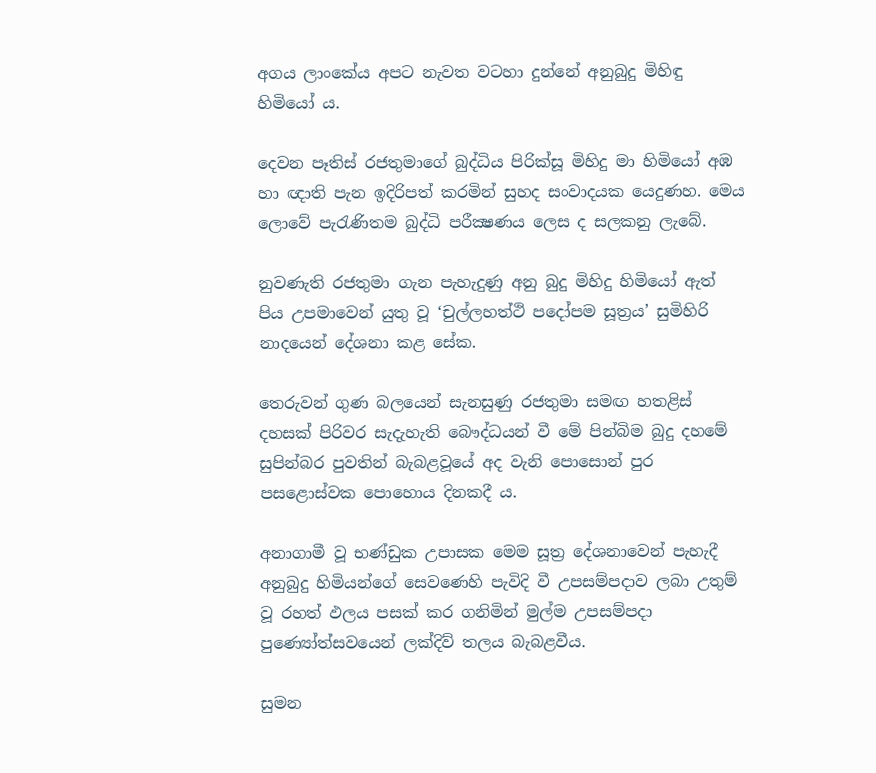අගය ලාංකේය අපට නැවත වටහා දුන්නේ අනුබුදු මිහිඳු හිමියෝ ය.

දෙවන පෑතිස් රජතුමාගේ බුද්ධිය පිරික්සූ මිහිදු මා හිමියෝ අඹ හා ඥාති පැන ඉදිරිපත් කරමින් සුහද සංවාදයක යෙදුණහ. මෙය ලොවේ පැරැණිතම බුද්ධි පරීක්‍ෂණය ලෙස ද සලකනු ලැබේ.

නුවණැති රජතුමා ගැන පැහැදුණු අනු බුදු මිහිදු හිමියෝ ඇත් පිය උපමාවෙන් යුතු වූ ‘චුල්ලහත්ථි පදෝපම සූත්‍රය’ සුමිහිරි නාදයෙන් දේශනා කළ සේක.

තෙරුවන් ගුණ බලයෙන් සැනසුණු රජතුමා සමඟ හතළිස් දහසක් පිරිවර සැදැහැති බෞද්ධයන් වී මේ පින්බිම බුදු දහමේ සුපින්බර පුවතින් බැබළවූයේ අද වැනි පොසොන් පුර පසළොස්වක පොහොය දිනකදී ය.

අනාගාමී වූ භණ්ඩුක උපාසක මෙම සූත්‍ර දේශනාවෙන් පැහැදී අනුබුදු හිමියන්ගේ සෙවණෙහි පැවිදි වී උපසම්පදාව ලබා උතුම් වූ රහත් ඵලය පසක් කර ගනිමින් මුල්ම උපසම්පදා පුණ්‍යෝත්සවයෙන් ලක්දිව් තලය බැබළවීය.

සුමන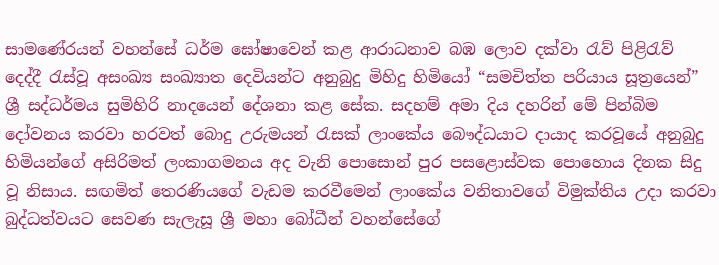සාමණේරයන් වහන්සේ ධර්ම ඝෝෂාවෙන් කළ ආරාධනාව බඹ ලොව දක්වා රැව් පිළිරැව් දෙද්දී රැස්වූ අසංඛ්‍ය සංඛ්‍යාත දෙවියන්ට අනුබුදු මිහිදු හිමියෝ “සමචිත්ත පරියාය සූත්‍රයෙන්” ශ්‍රී සද්ධර්මය සුමිහිරි නාදයෙන් දේශනා කළ සේක. සදහම් අමා දිය දහරින් මේ පින්බිම දෝවනය කරවා හරවත් බොදු උරුමයන් රැසක් ලාංකේය බෞද්ධයාට දායාද කරවූයේ අනුබුදු හිමියන්ගේ අසිරිමත් ලංකාගමනය අද වැනි පොසොන් පුර පසළොස්වක පොහොය දිනක සිදු වූ නිසාය. සඟමිත් තෙරණියගේ වැඩම කරවීමෙන් ලාංකේය වනිතාවගේ විමුක්තිය උදා කරවා බුද්ධත්වයට සෙවණ සැලැසූ ශ්‍රී මහා බෝධීන් වහන්සේගේ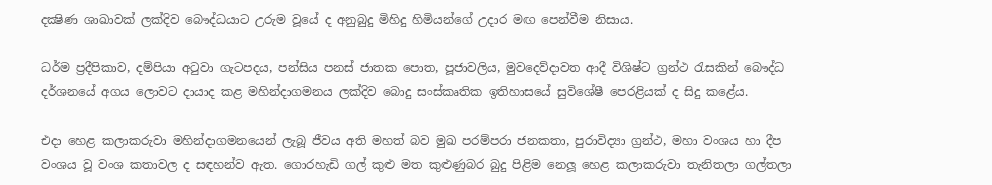දක්‍ෂිණ ශාඛාවක් ලක්දිව බෞද්ධයාට උරුම වූයේ ද අනුබුදු මිහිදු හිමියන්ගේ උදාර මඟ පෙන්වීම නිසාය.

ධර්ම ප්‍රදීපිකාව, දම්පියා අටුවා ගැටපදය, පන්සිය පනස් ජාතක පොත, පූජාවලිය, මුවදෙව්දාවත ආදී විශිෂ්ට ග්‍රන්ථ රැසකින් බෞද්ධ දර්ශනයේ අගය ලොවට දායාද කළ මහින්දාගමනය ලක්දිව බොදු සංස්කෘතික ඉතිහාසයේ සුවිශේෂී පෙරළියක් ද සිදු කළේය.

එදා හෙළ කලාකරුවා මහින්දාගමනයෙන් ලැබූ ජීවය අති මහත් බව මුඛ පරම්පරා ජනකතා, පුරාවිද්‍යා ග්‍රන්ථ, මහා වංශය හා දීප වංශය වූ වංශ කතාවල ද සඳහන්ව ඇත. ගොරහැඩි ගල් කුළු මත කුළුණුබර බුදු පිළිම නෙලූ හෙළ කලාකරුවා තැනිතලා ගල්තලා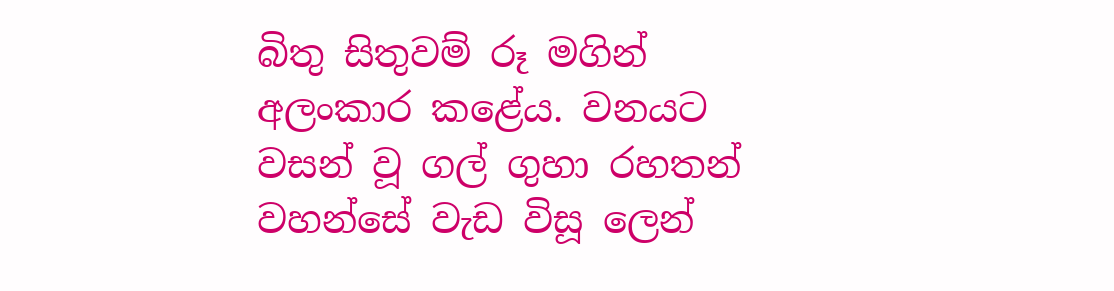බිතු සිතුවම් රූ මගින් අලංකාර කළේය. වනයට වසන් වූ ගල් ගුහා රහතන් වහන්සේ වැඩ විසූ ලෙන්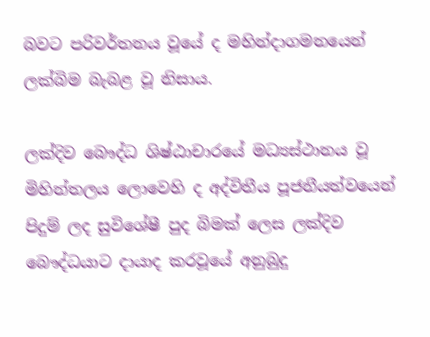බවට පරිවර්තනය වූයේ ද මහින්දාගමනයෙන් ලක්බිම බැබළ වූ නිසාය.

ලක්දිව බෞද්ධ ශිෂ්ඨාචාරයේ මධ්‍යස්ථානය වූ මිහින්තලය ලොවෙහි ද අද්විතීය පූජනීයත්වයෙන් පිදුම් ලද සුවිශේෂී පුද බිමක් ලෙස ලක්දිව බෞද්ධයාට දායාද කරවූයේ අනුබුදු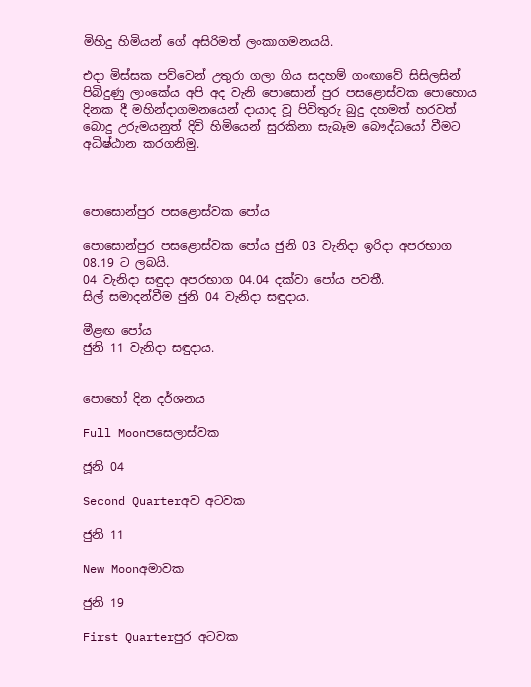මිහිදු හිමියන් ගේ අසිරිමත් ලංකාගමනයයි.

එදා මිස්සක පව්වෙන් උතුරා ගලා ගිය සදහම් ගංඟාවේ සිසිලසින් පිබිදුණු ලාංකේය අපි අද වැනි පොසොන් පුර පසළොස්වක පොහොය දිනක දී මහින්දාගමනයෙන් දායාද වූ පිවිතුරු බුදු දහමත් හරවත් බොදු උරුමයනුත් දිවි හිමියෙන් සුරකිනා සැබෑම බෞද්ධයෝ වීමට අධිෂ්ඨාන කරගනිමු.



පොසොන්පුර පසළොස්වක පෝය

පොසොන්පුර පසළොස්වක පෝය ජුනි 03 වැනිදා ඉරිදා අපරභාග 08.19 ට ලබයි.
04 වැනිදා සඳුදා අපරභාග 04.04 දක්වා පෝය පවතී.
සිල් සමාදන්වීම ජුනි 04 වැනිදා සඳුදාය.

මීළඟ පෝය
ජුනි 11 වැනිදා සඳුදාය.


පොහෝ දින දර්ශනය

Full Moonපසෙලාස්වක

ජූනි 04

Second Quarterඅව අටවක

ජුනි 11

New Moonඅමාවක

ජුනි 19

First Quarterපුර අටවක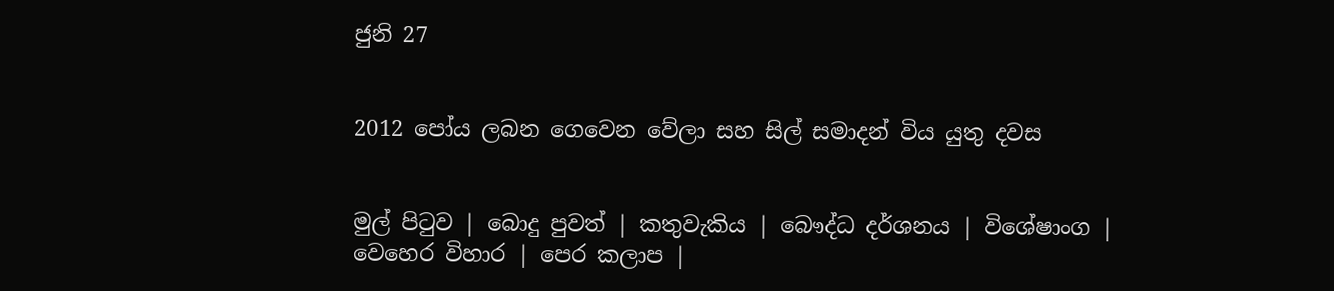ජුනි 27


2012 පෝය ලබන ගෙවෙන වේලා සහ සිල් සමාදන් විය යුතු දවස


මුල් පිටුව | බොදු පුවත් | කතුවැකිය | බෞද්ධ දර්ශනය | විශේෂාංග | වෙහෙර විහාර | පෙර කලාප |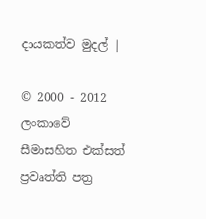දායකත්ව මුදල් |

© 2000 - 2012 ලංකාවේ සීමාසහිත එක්සත් ප්‍රවෘත්ති පත්‍ර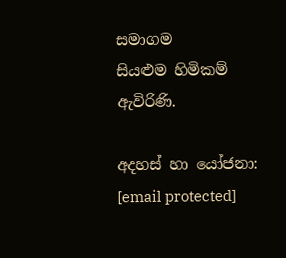සමාගම
සියළුම හිමිකම් ඇවිරිණි.

අදහස් හා යෝජනා: [email protected]